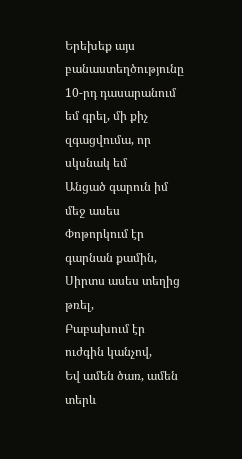Երեխեք այս բանաստեղծությունը 10-րդ դասարանում եմ գրել, մի քիչ զգացվումա, որ սկսնակ եմ
Անցած գարուն իմ մեջ ասես
Փոթորկում էր գարնան քամին,
Սիրտս ասես տեղից թռել,
Բաբախում էր ուժգին կանչով,
Եվ ամեն ծառ, ամեն տերև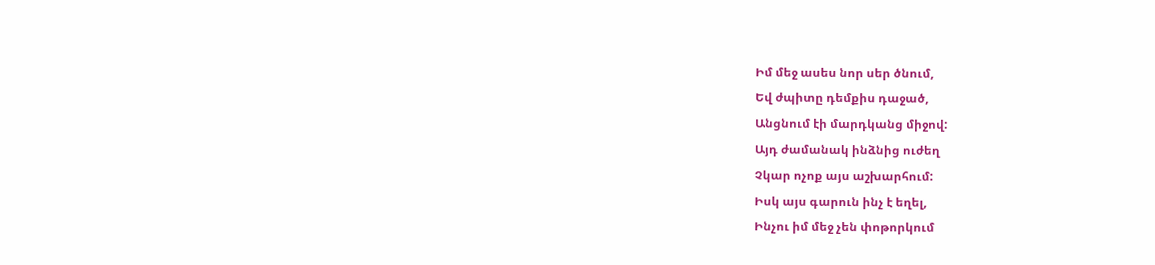Իմ մեջ ասես նոր սեր ծնում,
Եվ ժպիտը դեմքիս դաջած,
Անցնում էի մարդկանց միջով:
Այդ ժամանակ ինձնից ուժեղ
Չկար ոչոք այս աշխարհում:
Իսկ այս գարուն ինչ է եղել,
Ինչու իմ մեջ չեն փոթորկում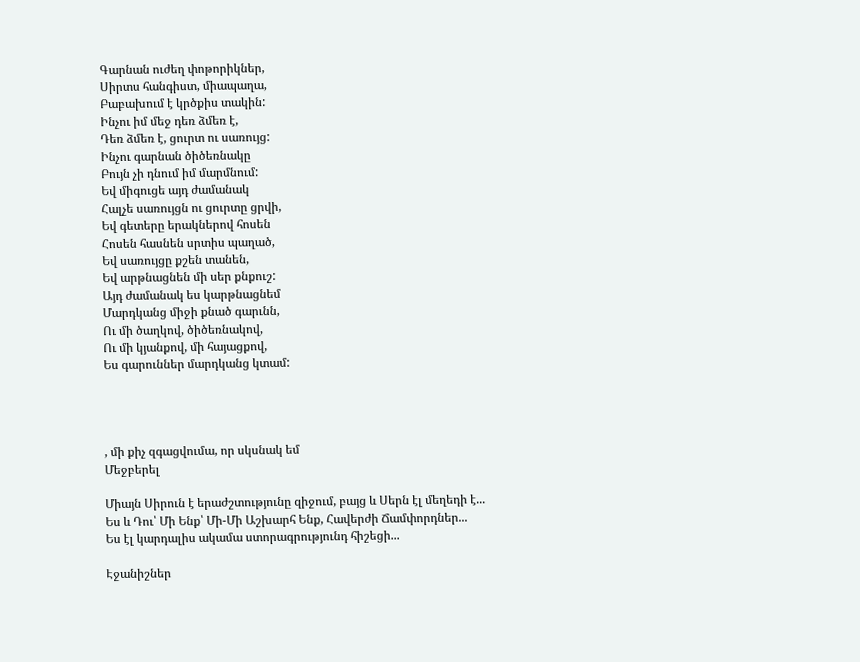Գարնան ուժեղ փոթորիկներ,
Սիրտս հանգիստ, միապաղա,
Բաբախում է կրծքիս տակին:
Ինչու իմ մեջ դեռ ձմեռ է,
Դեռ ձմեռ է, ցուրտ ու սառույց:
Ինչու գարնան ծիծեռնակը
Բույն չի դնում իմ մարմնում:
Եվ միգուցե այդ ժամանակ
Հալչե սառույցն ու ցուրտը ցրվի,
Եվ գետերը երակներով հոսեն
Հոսեն հասնեն սրտիս պաղած,
Եվ սառույցը քշեն տանեն,
Եվ արթնացնեն մի սեր քնքուշ:
Այդ ժամանակ ես կարթնացնեմ
Մարդկանց միջի քնած գարւնն,
Ու մի ծաղկով, ծիծեռնակով,
Ու մի կյանքով, մի հայացքով,
Ես գարուններ մարդկանց կտամ:




, մի քիչ զգացվումա, որ սկսնակ եմ
Մեջբերել

Միայն Սիրուն է երաժշտությունը զիջում, բայց և Սերն էլ մեղեդի է...
Ես և Դու՝ Մի Ենք՝ Մի-Մի Աշխարհ Ենք, Հավերժի Ճամփորդներ...
Ես էլ կարդալիս ակամա ստորագրությունդ հիշեցի...

Էջանիշներ